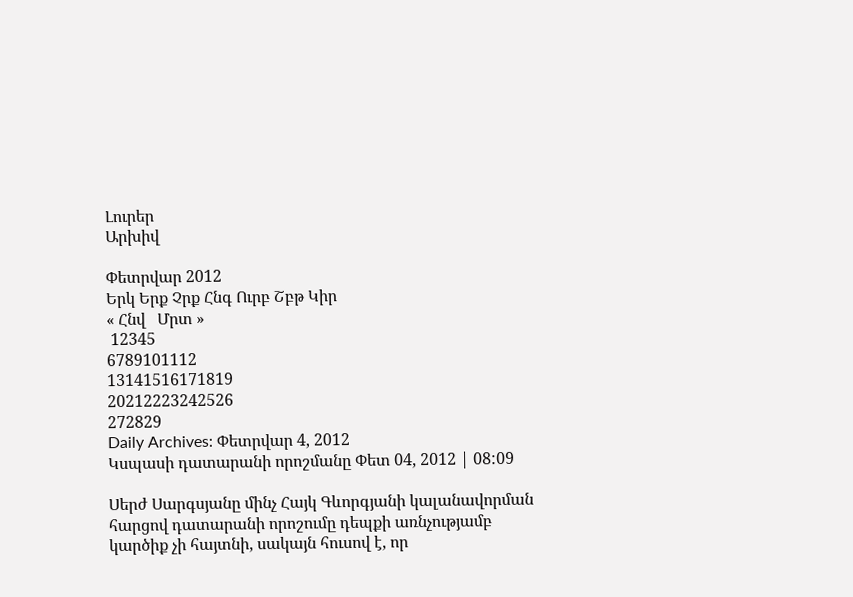Լուրեր
Արխիվ

Փետրվար 2012
Երկ Երք Չրք Հնգ Ուրբ Շբթ Կիր
« Հնվ   Մրտ »
 12345
6789101112
13141516171819
20212223242526
272829
Daily Archives: Փետրվար 4, 2012
Կսպասի դատարանի որոշմանը Փետ 04, 2012 | 08:09

Սերժ Սարգսյանը մինչ Հայկ Գևորգյանի կալանավորման հարցով դատարանի որոշումը դեպքի առնչությամբ կարծիք չի հայտնի, սակայն հուսով է, որ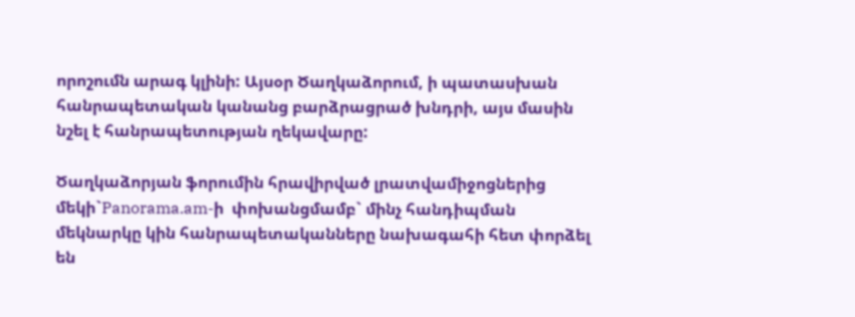որոշումն արագ կլինի: Այսօր Ծաղկաձորում, ի պատասխան հանրապետական կանանց բարձրացրած խնդրի, այս մասին նշել է հանրապետության ղեկավարը:

Ծաղկաձորյան ֆորումին հրավիրված լրատվամիջոցներից մեկի`Panorama.am-ի  փոխանցմամբ` մինչ հանդիպման մեկնարկը կին հանրապետականները նախագահի հետ փորձել են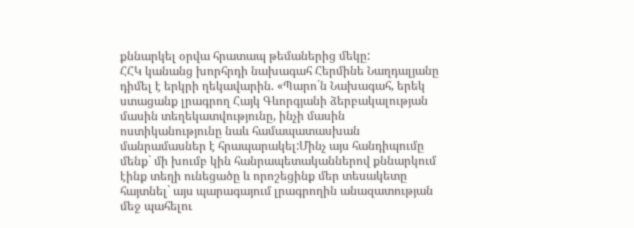քննարկել օրվա հրատապ թեմաներից մեկը:
ՀՀԿ կանանց խորհրդի նախագահ Հերմինե Նաղդալյանը դիմել է երկրի ղեկավարին. «Պարո´ն Նախագահ, երեկ ստացանք լրագրող Հայկ Գևորգյանի ձերբակալության մասին տեղեկատվությունը, ինչի մասին ոստիկանությունը նաև համապատասխան մանրամասներ է հրապարակել:Մինչ այս հանդիպումը մենք` մի խումբ կին հանրապետականներով քննարկում էինք տեղի ունեցածը և որոշեցինք մեր տեսակետը հայտնել` այս պարագայում լրագրողին անազատության մեջ պահելու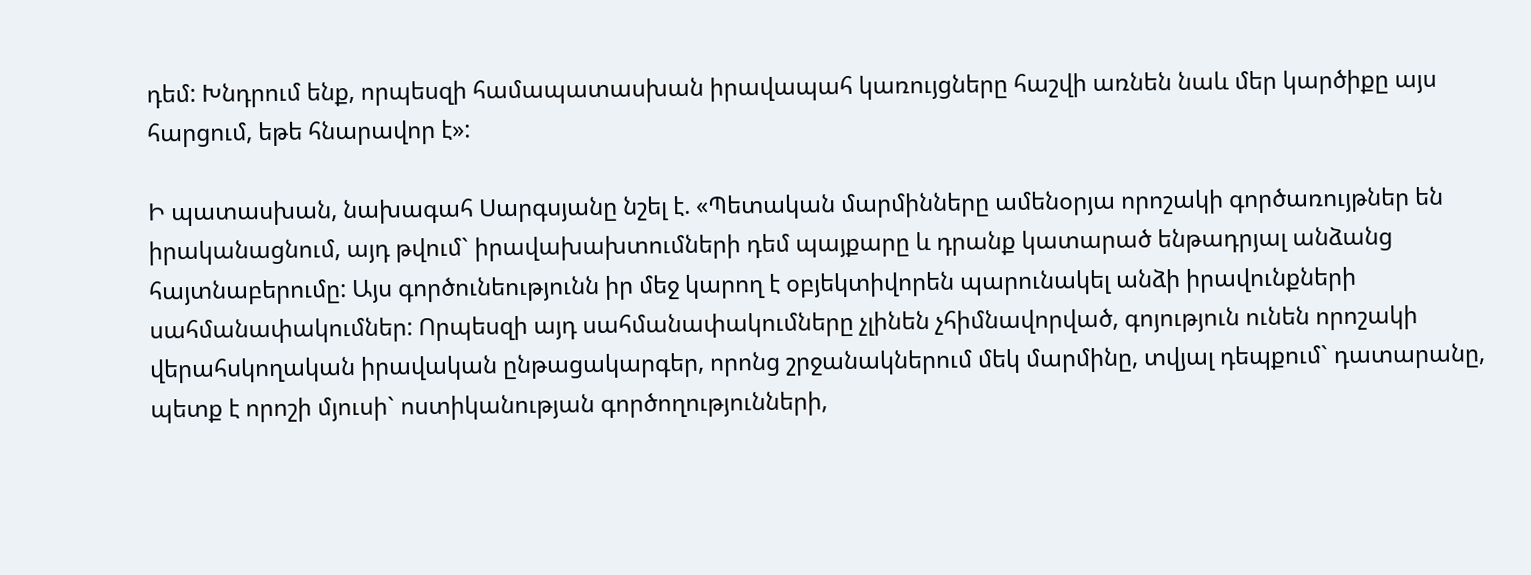դեմ: Խնդրում ենք, որպեսզի համապատասխան իրավապահ կառույցները հաշվի առնեն նաև մեր կարծիքը այս հարցում, եթե հնարավոր է»:

Ի պատասխան, նախագահ Սարգսյանը նշել է. «Պետական մարմինները ամենօրյա որոշակի գործառույթներ են իրականացնում, այդ թվում` իրավախախտումների դեմ պայքարը և դրանք կատարած ենթադրյալ անձանց հայտնաբերումը: Այս գործունեությունն իր մեջ կարող է օբյեկտիվորեն պարունակել անձի իրավունքների սահմանափակումներ: Որպեսզի այդ սահմանափակումները չլինեն չհիմնավորված, գոյություն ունեն որոշակի վերահսկողական իրավական ընթացակարգեր, որոնց շրջանակներում մեկ մարմինը, տվյալ դեպքում` դատարանը, պետք է որոշի մյուսի` ոստիկանության գործողությունների,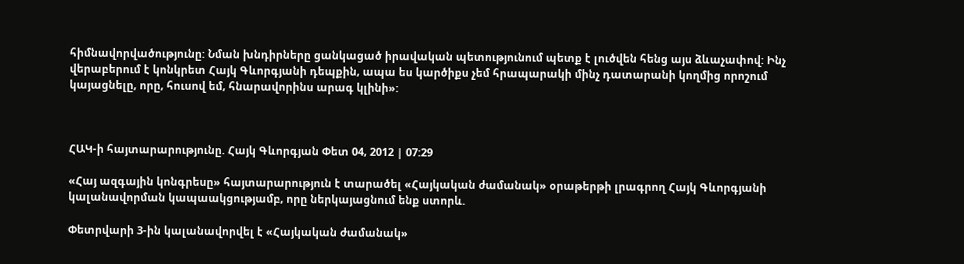հիմնավորվածությունը: Նման խնդիրները ցանկացած իրավական պետությունում պետք է լուծվեն հենց այս ձևաչափով: Ինչ վերաբերում է կոնկրետ Հայկ Գևորգյանի դեպքին, ապա ես կարծիքս չեմ հրապարակի մինչ դատարանի կողմից որոշում կայացնելը, որը, հուսով եմ, հնարավորինս արագ կլինի»:



ՀԱԿ-ի հայտարարությունը. Հայկ Գևորգյան Փետ 04, 2012 | 07:29

«Հայ ազգային կոնգրեսը» հայտարարություն է տարածել «Հայկական ժամանակ» օրաթերթի լրագրող Հայկ Գևորգյանի կալանավորման կապաակցությամբ, որը ներկայացնում ենք ստորև.

Փետրվարի 3-ին կալանավորվել է «Հայկական ժամանակ»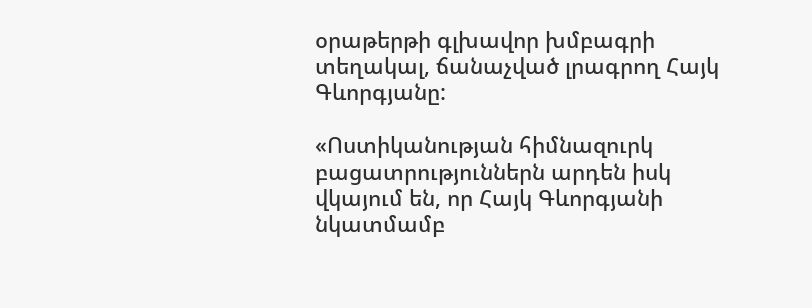օրաթերթի գլխավոր խմբագրի տեղակալ, ճանաչված լրագրող Հայկ Գևորգյանը:

«Ոստիկանության հիմնազուրկ բացատրություններն արդեն իսկ վկայում են, որ Հայկ Գևորգյանի նկատմամբ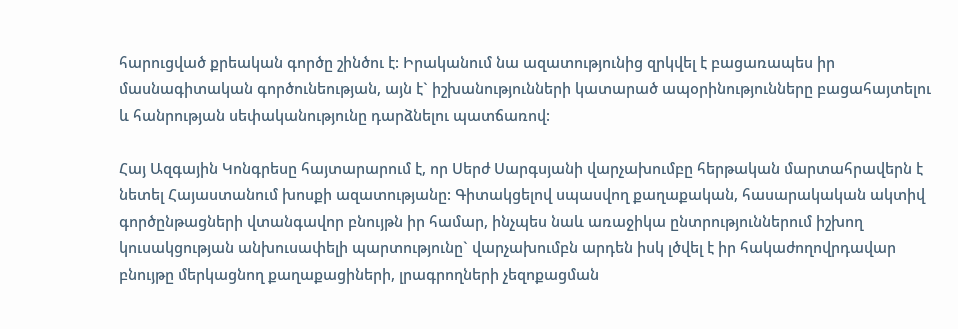հարուցված քրեական գործը շինծու է: Իրականում նա ազատությունից զրկվել է բացառապես իր մասնագիտական գործունեության, այն է` իշխանությունների կատարած ապօրինությունները բացահայտելու և հանրության սեփականությունը դարձնելու պատճառով:

Հայ Ազգային Կոնգրեսը հայտարարում է, որ Սերժ Սարգսյանի վարչախումբը հերթական մարտահրավերն է նետել Հայաստանում խոսքի ազատությանը: Գիտակցելով սպասվող քաղաքական, հասարակական ակտիվ գործընթացների վտանգավոր բնույթն իր համար, ինչպես նաև առաջիկա ընտրություններում իշխող կուսակցության անխուսափելի պարտությունը` վարչախումբն արդեն իսկ լծվել է իր հակաժողովրդավար բնույթը մերկացնող քաղաքացիների, լրագրողների չեզոքացման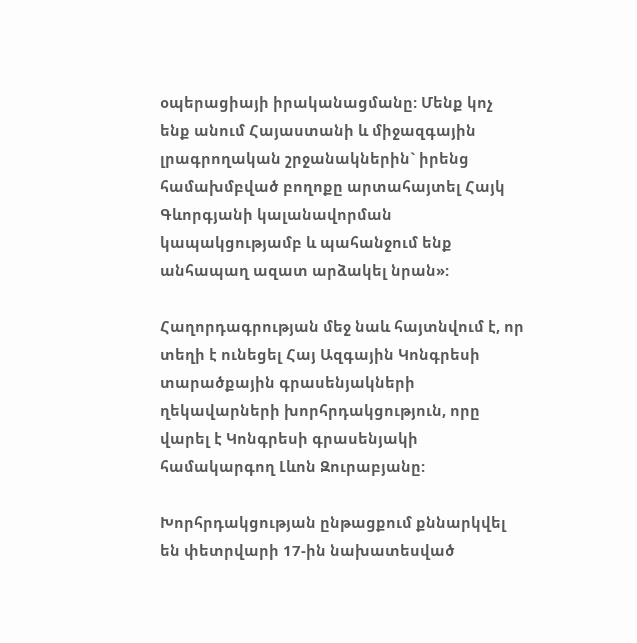օպերացիայի իրականացմանը: Մենք կոչ ենք անում Հայաստանի և միջազգային լրագրողական շրջանակներին` իրենց համախմբված բողոքը արտահայտել Հայկ Գևորգյանի կալանավորման կապակցությամբ և պահանջում ենք անհապաղ ազատ արձակել նրան»:

Հաղորդագրության մեջ նաև հայտնվում է, որ տեղի է ունեցել Հայ Ազգային Կոնգրեսի տարածքային գրասենյակների ղեկավարների խորհրդակցություն, որը վարել է Կոնգրեսի գրասենյակի համակարգող Լևոն Զուրաբյանը:

Խորհրդակցության ընթացքում քննարկվել են փետրվարի 17-ին նախատեսված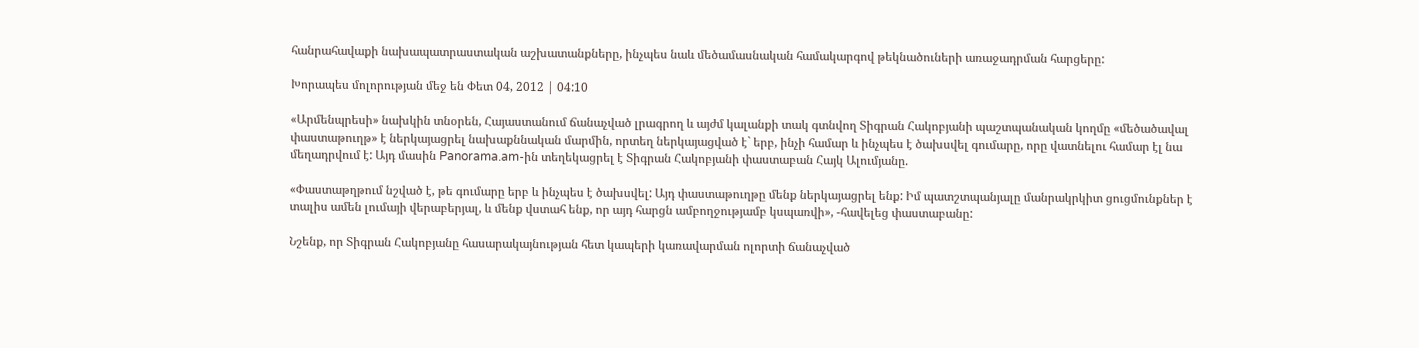հանրահավաքի նախապատրաստական աշխատանքները, ինչպես նաև մեծամասնական համակարգով թեկնածուների առաջադրման հարցերը:

Խորապես մոլորության մեջ են Փետ 04, 2012 | 04:10

«Արմենպրեսի» նախկին տնօրեն, Հայաստանում ճանաչված լրագրող և այժմ կալանքի տակ գտնվող Տիգրան Հակոբյանի պաշտպանական կողմը «մեծածավալ փաստաթուղթ» է ներկայացրել նախաքննական մարմին, որտեղ ներկայացված է` երբ, ինչի համար և ինչպես է ծախսվել գումարը, որը վատնելու համար էլ նա մեղադրվում է: Այդ մասին Panorama.am-ին տեղեկացրել է Տիգրան Հակոբյանի փաստաբան Հայկ Ալումյանը.

«Փաստաթղթում նշված է, թե գումարը երբ և ինչպես է ծախսվել: Այդ փաստաթուղթը մենք ներկայացրել ենք: Իմ պատշտպանյալը մանրակրկիտ ցուցմունքներ է տալիս ամեն լումայի վերաբերյալ, և մենք վստահ ենք, որ այդ հարցն ամբողջությամբ կսպառվի», -հավելեց փաստաբանը:

Նշենք, որ Տիգրան Հակոբյանը հասարակայնության հետ կապերի կառավարման ոլորտի ճանաչված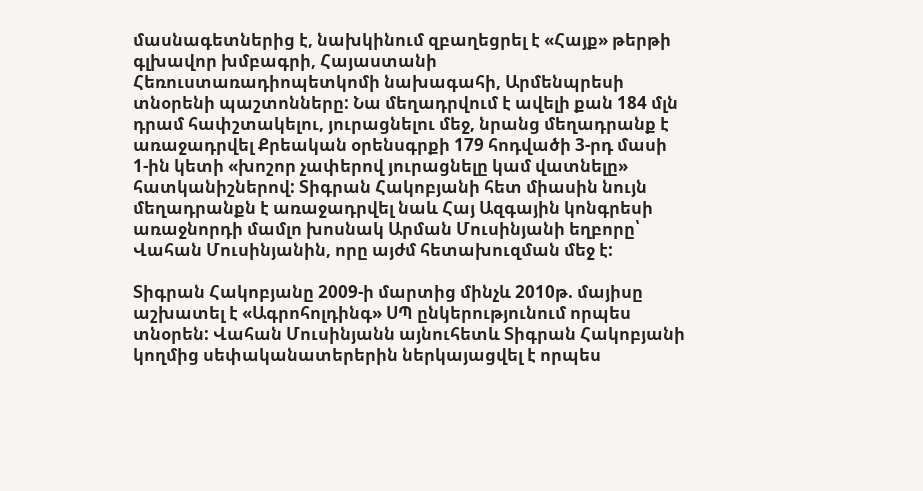մասնագետներից է, նախկինում զբաղեցրել է «Հայք» թերթի գլխավոր խմբագրի, Հայաստանի Հեռուստառադիոպետկոմի նախագահի, Արմենպրեսի տնօրենի պաշտոնները: Նա մեղադրվում է ավելի քան 184 մլն դրամ հափշտակելու, յուրացնելու մեջ, նրանց մեղադրանք է առաջադրվել Քրեական օրենսգրքի 179 հոդվածի 3-րդ մասի 1-ին կետի «խոշոր չափերով յուրացնելը կամ վատնելը» հատկանիշներով: Տիգրան Հակոբյանի հետ միասին նույն մեղադրանքն է առաջադրվել նաև Հայ Ազգային կոնգրեսի առաջնորդի մամլո խոսնակ Արման Մուսինյանի եղբորը՝ Վահան Մուսինյանին, որը այժմ հետախուզման մեջ է:

Տիգրան Հակոբյանը 2009-ի մարտից մինչև 2010թ. մայիսը աշխատել է «Ագրոհոլդինգ» ՍՊ ընկերությունում որպես տնօրեն: Վահան Մուսինյանն այնուհետև Տիգրան Հակոբյանի կողմից սեփականատերերին ներկայացվել է որպես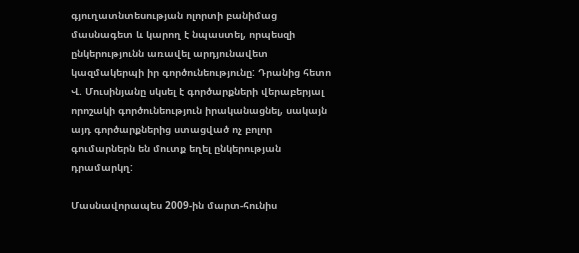գյուղատնտեսության ոլորտի բանիմաց մասնագետ և կարող է նպաստել, որպեսզի ընկերությունն առավել արդյունավետ կազմակերպի իր գործունեությունը: Դրանից հետո Վ. Մուսինյանը սկսել է գործարքների վերաբերյալ որոշակի գործունեություն իրականացնել, սակայն այդ գործարքներից ստացված ոչ բոլոր գումարներն են մուտք եղել ընկերության դրամարկղ:

Մասնավորապես 2009-ին մարտ-հունիս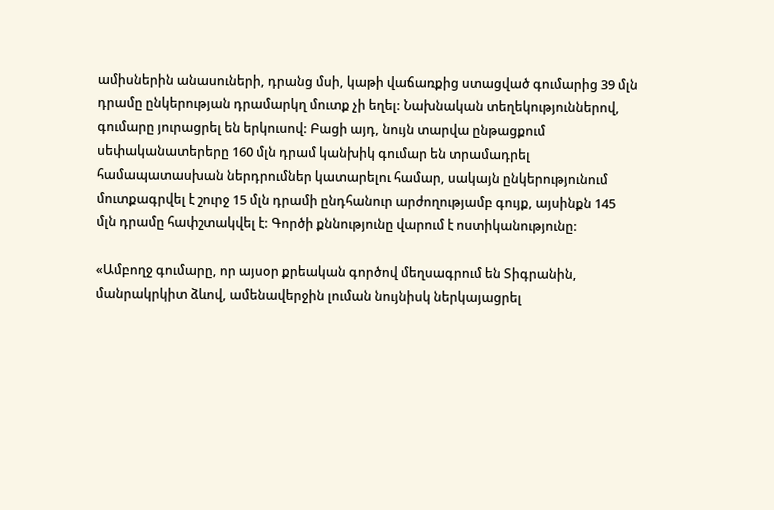ամիսներին անասուների, դրանց մսի, կաթի վաճառքից ստացված գումարից 39 մլն դրամը ընկերության դրամարկղ մուտք չի եղել: Նախնական տեղեկություններով, գումարը յուրացրել են երկուսով: Բացի այդ, նույն տարվա ընթացքում սեփականատերերը 160 մլն դրամ կանխիկ գումար են տրամադրել համապատասխան ներդրումներ կատարելու համար, սակայն ընկերությունում մուտքագրվել է շուրջ 15 մլն դրամի ընդհանուր արժողությամբ գույք, այսինքն 145 մլն դրամը հափշտակվել է: Գործի քննությունը վարում է ոստիկանությունը:

«Ամբողջ գումարը, որ այսօր քրեական գործով մեղսագրում են Տիգրանին, մանրակրկիտ ձևով, ամենավերջին լուման նույնիսկ ներկայացրել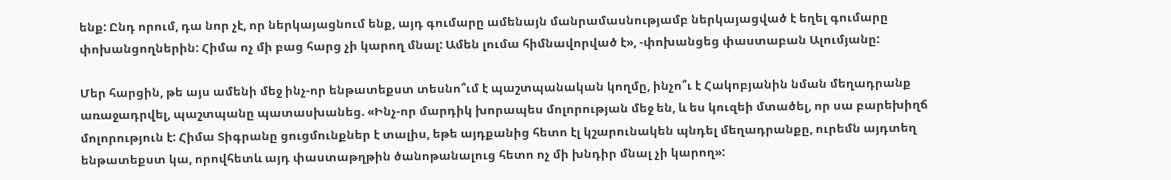ենք: Ընդ որում, դա նոր չէ, որ ներկայացնում ենք, այդ գումարը ամենայն մանրամասնությամբ ներկայացված է եղել գումարը փոխանցողներին: Հիմա ոչ մի բաց հարց չի կարող մնալ: Ամեն լումա հիմնավորված է», -փոխանցեց փաստաբան Ալումյանը:

Մեր հարցին, թե այս ամենի մեջ ինչ-որ ենթատեքստ տեսնո՞ւմ է պաշտպանական կողմը, ինչո՞ւ է Հակոբյանին նման մեղադրանք առաջադրվել, պաշտպանը պատասխանեց. «Ինչ-որ մարդիկ խորապես մոլորության մեջ են, և ես կուզեի մտածել, որ սա բարեխիղճ մոլորություն է: Հիմա Տիգրանը ցուցմունքներ է տալիս, եթե այդքանից հետո էլ կշարունակեն պնդել մեղադրանքը, ուրեմն այդտեղ ենթատեքստ կա, որովհետև այդ փաստաթղթին ծանոթանալուց հետո ոչ մի խնդիր մնալ չի կարող»: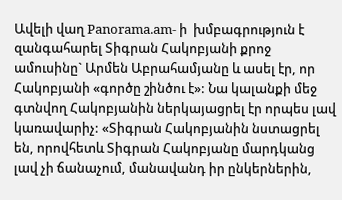Ավելի վաղ Panorama.am- ի  խմբագրություն է զանգահարել Տիգրան Հակոբյանի քրոջ ամուսինը` Արմեն Աբրահամյանը և ասել էր, որ Հակոբյանի «գործը շինծու է»: Նա կալանքի մեջ գտնվող Հակոբյանին ներկայացրել էր որպես լավ կառավարիչ: «Տիգրան Հակոբյանին նստացրել են, որովհետև Տիգրան Հակոբյանը մարդկանց լավ չի ճանաչում, մանավանդ իր ընկերներին,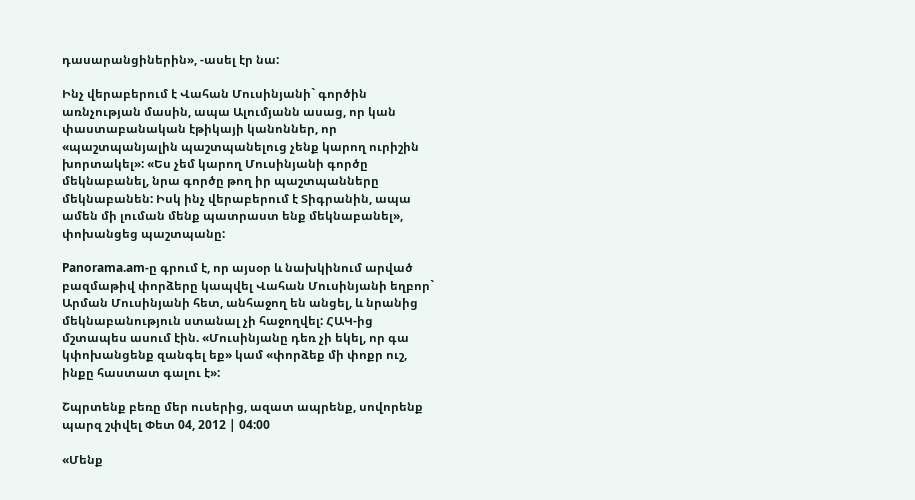դասարանցիներին», -ասել էր նա:

Ինչ վերաբերում է Վահան Մուսինյանի` գործին առնչության մասին, ապա Ալումյանն ասաց, որ կան փաստաբանական էթիկայի կանոններ, որ «պաշտպանյալին պաշտպանելուց չենք կարող ուրիշին խորտակել»: «Ես չեմ կարող Մուսինյանի գործը մեկնաբանել, նրա գործը թող իր պաշտպանները մեկնաբանեն: Իսկ ինչ վերաբերում է Տիգրանին, ապա ամեն մի լուման մենք պատրաստ ենք մեկնաբանել», փոխանցեց պաշտպանը:

Panorama.am-ը գրում է, որ այսօր և նախկինում արված բազմաթիվ փորձերը կապվել Վահան Մուսինյանի եղբոր` Արման Մուսինյանի հետ, անհաջող են անցել, և նրանից մեկնաբանություն ստանալ չի հաջողվել: ՀԱԿ-ից մշտապես ասում էին. «Մուսինյանը դեռ չի եկել, որ գա կփոխանցենք զանգել եք» կամ «փորձեք մի փոքր ուշ, ինքը հաստատ գալու է»:

Շպրտենք բեռը մեր ուսերից, ազատ ապրենք, սովորենք պարզ շփվել Փետ 04, 2012 | 04:00

«Մենք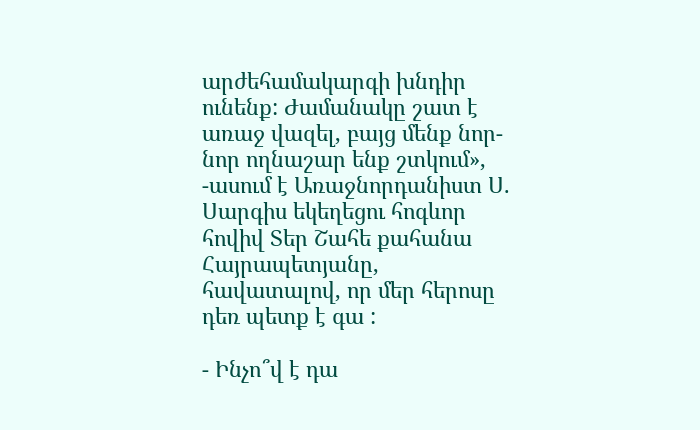արժեհամակարգի խնդիր ունենք: Ժամանակը շատ է առաջ վազել, բայց մենք նոր-նոր ողնաշար ենք շտկում», -ասում է Առաջնորդանիստ Ս. Սարգիս եկեղեցու հոգևոր հովիվ Տեր Շահե քահանա Հայրապետյանը, հավատալով, որ մեր հերոսը դեռ պետք է գա :

- Ինչո՞վ է դա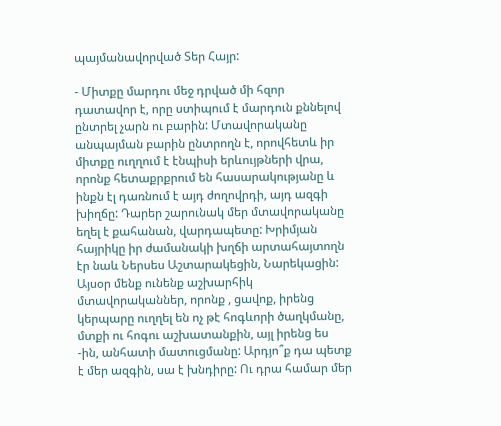պայմանավորված Տեր Հայր:

- Միտքը մարդու մեջ դրված մի հզոր դատավոր է, որը ստիպում է մարդուն քննելով ընտրել չարն ու բարին: Մտավորականը անպայման բարին ընտրողն է, որովհետև իր միտքը ուղղում է էնպիսի երևույթների վրա, որոնք հետաքրքրում են հասարակությանը և ինքն էլ դառնում է այդ ժողովրդի, այդ ազգի խիղճը: Դարեր շարունակ մեր մտավորականը եղել է քահանան, վարդապետը: Խրիմյան հայրիկը իր ժամանակի խղճի արտահայտողն էր նաև Ներսես Աշտարակեցին, Նարեկացին: Այսօր մենք ունենք աշխարհիկ մտավորականներ, որոնք , ցավոք, իրենց կերպարը ուղղել են ոչ թէ հոգևորի ծաղկմանը, մտքի ու հոգու աշխատանքին, այլ իրենց ես -ին, անհատի մատուցմանը: Արդյո՞ք դա պետք է մեր ազգին, սա է խնդիրը: Ու դրա համար մեր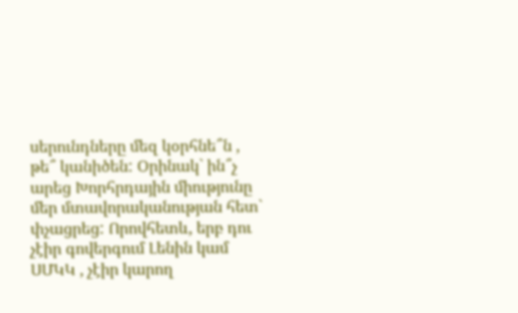սերունդները մեզ կօրհնե՞ն , թե՞ կանիծեն: Օրինակ` ին՞չ արեց Խորհրդային միությունը մեր մտավորականության հետ` փչացրեց: Որովհետև, երբ դու չէիր գովերգում Լենին կամ ՍՄԿԿ , չէիր կարող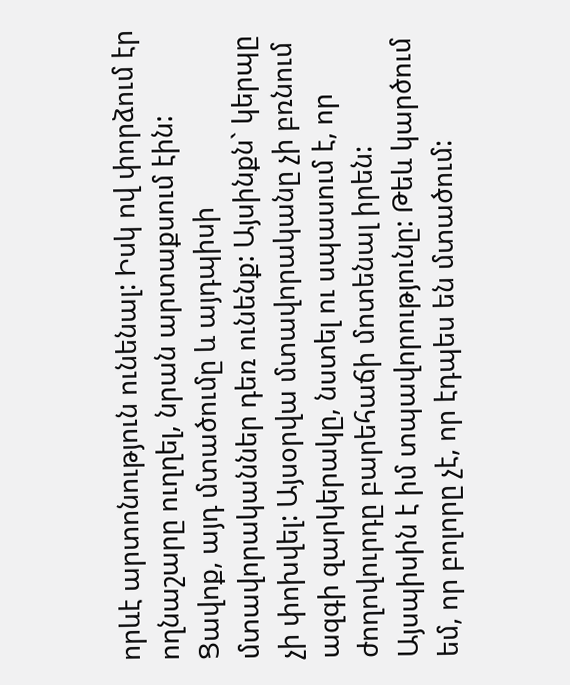որևէ արտոնություն ունենալ: Իսկ ով փորձում էր ողնաշարը ուղղել, նրան արտաքսում էին: Ցավոք, այդ մտածումը և այդպիսի մտավորականներ դեռ ունենք: Այսինքն` կերպը չի փոխվել: Այսօրվա մտավորականը չի բռնում ազգի զարկերակը, նստել ու սպասում է, որ ժողովուրդը բարեհաճի մոտենալ իրեն: Այսպիսին է իմ տպավորությունը: Թեև կարծում եմ, որ բոլորը չէ, որ էդպես են մտածում: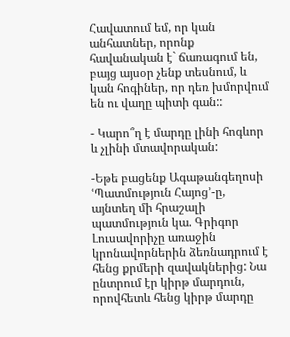Հավատում եմ, որ կան անհատներ, որոնք հավանական է` ճառագում են, բայց այսօր չենք տեսնում, և կան հոգիներ, որ դեռ խմորվում են ու վաղը պիտի գան::

- Կարո՞ղ է մարդը լինի հոգևոր և չլինի մտավորական:

-Եթե բացենք Ագաթանգեղոսի ՙՊատմություն Հայոց՚-ը, այնտեղ մի հրաշալի պատմություն կա. Գրիգոր Լուսավորիչը առաջին կրոնավորներին ձեռնադրում է հենց քրմերի զավակներից: Նա ընտրում էր կիրթ մարդուն, որովհետև հենց կիրթ մարդը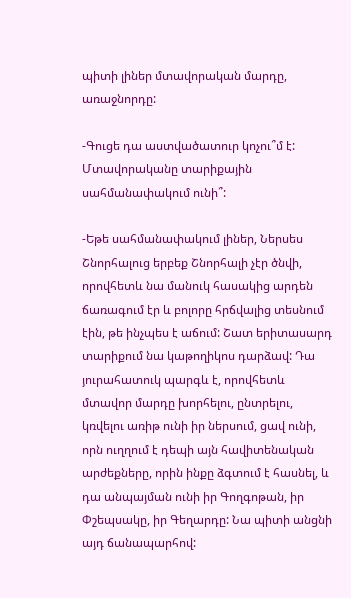պիտի լիներ մտավորական մարդը, առաջնորդը:

-Գուցե դա աստվածատուր կոչու՞մ է: Մտավորականը տարիքային սահմանափակում ունի՞:

-Եթե սահմանափակում լիներ, Ներսես Շնորհալուց երբեք Շնորհալի չէր ծնվի, որովհետև նա մանուկ հասակից արդեն ճառագում էր և բոլորը հրճվալից տեսնում էին, թե ինչպես է աճում: Շատ երիտասարդ տարիքում նա կաթողիկոս դարձավ: Դա յուրահատուկ պարգև է, որովհետև մտավոր մարդը խորհելու, ընտրելու, կռվելու առիթ ունի իր ներսում, ցավ ունի, որն ուղղում է դեպի այն հավիտենական արժեքները, որին ինքը ձգտում է հասնել, և դա անպայման ունի իր Գողգոթան, իր Փշեպսակը, իր Գեղարդը: Նա պիտի անցնի այդ ճանապարհով: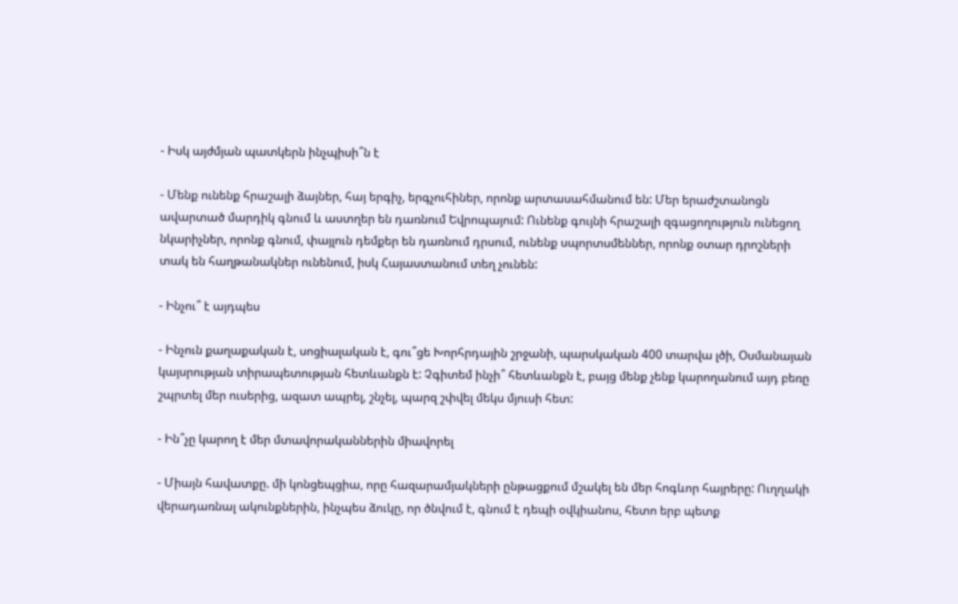- Իսկ այժմյան պատկերն ինչպիսի՞ն է

- Մենք ունենք հրաշալի ձայներ, հայ երգիչ, երգչուհիներ, որոնք արտասահմանում են: Մեր երաժշտանոցն ավարտած մարդիկ գնում և աստղեր են դառնում Եվրոպայում: Ունենք գույնի հրաշալի զգացողություն ունեցող նկարիչներ, որոնք գնում, փայլուն դեմքեր են դառնում դրսում, ունենք սպորտսմեններ, որոնք օտար դրոշների տակ են հաղթանակներ ունենում, իսկ Հայաստանում տեղ չունեն:

- Ինչու՞ է այդպես

- Ինչուն քաղաքական է, սոցիալական է, գու՞ցե Խորհրդային շրջանի, պարսկական 400 տարվա լծի, Օսմանայան կայսրության տիրապետության հետևանքն է: Չգիտեմ ինչի՞ հետևանքն է, բայց մենք չենք կարողանում այդ բեռը շպրտել մեր ուսերից, ազատ ապրել, շնչել, պարզ շփվել մեկս մյուսի հետ:

- Ին՞չը կարող է մեր մտավորականներին միավորել

- Միայն հավատքը. մի կոնցեպցիա, որը հազարամյակների ընթացքում մշակել են մեր հոգևոր հայրերը: Ուղղակի վերադառնալ ակունքներին, ինչպես ձուկը, որ ծնվում է, գնում է դեպի օվկիանոս, հետո երբ պետք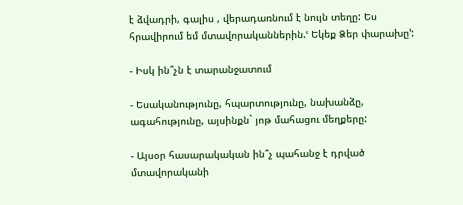է ձվադրի, գալիս , վերադառնում է նույն տեղը: Ես հրավիրում եմ մտավորականներին.ՙ Եկեք Ձեր փարախը՚:

- Իսկ ին՞չն է տարանջատում

- Եսականությունը, հպարտությունը, նախանձը, ագահությունը, այսինքն` յոթ մահացու մեղքերը:

- Այսօր հասարակական ին՞չ պահանջ է դրված մտավորականի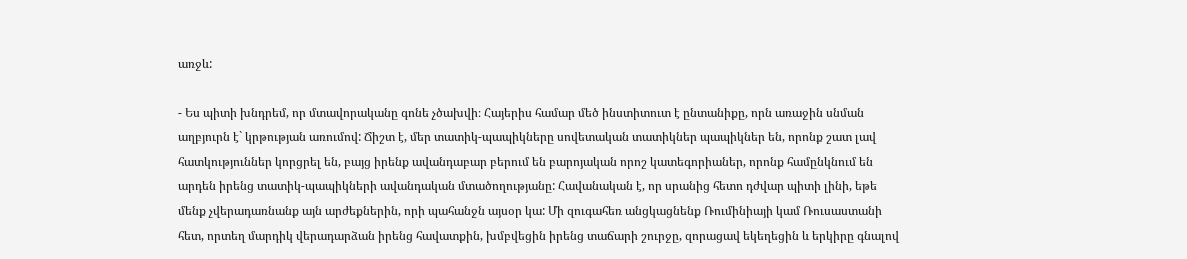առջև:

- Ես պիտի խնդրեմ, որ մտավորականը գոնե չծախվի։ Հայերիս համար մեծ ինստիտուտ է ընտանիքը, որն առաջին սնման աղբյուրն է` կրթության առումով: Ճիշտ է, մեր տատիկ-պապիկները սովետական տատիկներ պապիկներ են, որոնք շատ լավ հատկություններ կորցրել են, բայց իրենք ավանդաբար բերում են բարոյական որոշ կատեգորիաներ, որոնք համընկնում են արդեն իրենց տատիկ-պապիկների ավանդական մտածողությանը: Հավանական է, որ սրանից հետո դժվար պիտի լինի, եթե մենք չվերադառնանք այն արժեքներին, որի պահանջն այսօր կա: Մի զուգահեռ անցկացնենք Ռումինիայի կամ Ռուսաստանի հետ, որտեղ մարդիկ վերադարձան իրենց հավատքին, խմբվեցին իրենց տաճարի շուրջը, զորացավ եկեղեցին և երկիրը գնալով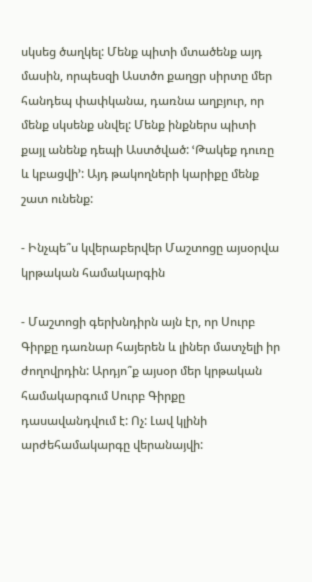սկսեց ծաղկել: Մենք պիտի մտածենք այդ մասին, որպեսզի Աստծո քաղցր սիրտը մեր հանդեպ փափկանա, դառնա աղբյուր, որ մենք սկսենք սնվել: Մենք ինքներս պիտի քայլ անենք դեպի Աստծված: ՙԹակեք դուռը և կբացվի՚: Այդ թակողների կարիքը մենք շատ ունենք:

- Ինչպե՞ս կվերաբերվեր Մաշտոցը այսօրվա կրթական համակարգին

- Մաշտոցի գերխնդիրն այն էր, որ Սուրբ Գիրքը դառնար հայերեն և լիներ մատչելի իր ժողովրդին: Արդյո՞ք այսօր մեր կրթական համակարգում Սուրբ Գիրքը դասավանդվում է: Ոչ: Լավ կլինի արժեհամակարգը վերանայվի: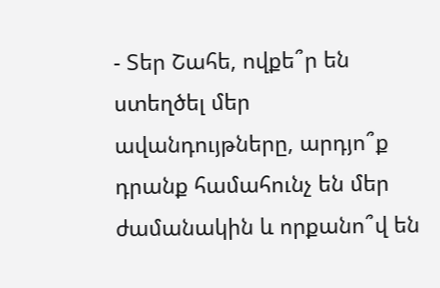- Տեր Շահե, ովքե՞ր են ստեղծել մեր ավանդույթները, արդյո՞ք դրանք համահունչ են մեր ժամանակին և որքանո՞վ են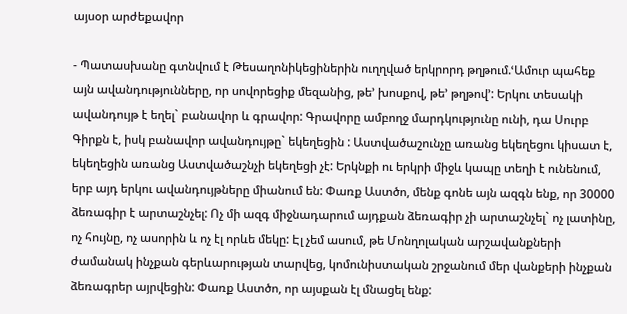այսօր արժեքավոր

- Պատասխանը գտնվում է Թեսաղոնիկեցիներին ուղղված երկրորդ թղթում.ՙԱմուր պահեք այն ավանդությունները, որ սովորեցիք մեզանից, թե’ խոսքով, թե’ թղթով՚: Երկու տեսակի ավանդույթ է եղել` բանավոր և գրավոր: Գրավորը ամբողջ մարդկությունը ունի, դա Սուրբ Գիրքն է, իսկ բանավոր ավանդույթը` եկեղեցին : Աստվածաշունչը առանց եկեղեցու կիսատ է, եկեղեցին առանց Աստվածաշնչի եկեղեցի չէ: Երկնքի ու երկրի միջև կապը տեղի է ունենում, երբ այդ երկու ավանդույթները միանում են: Փառք Աստծո, մենք գոնե այն ազգն ենք, որ 30000 ձեռագիր է արտաշնչել: Ոչ մի ազգ միջնադարում այդքան ձեռագիր չի արտաշնչել` ոչ լատինը, ոչ հույնը, ոչ ասորին և ոչ էլ որևե մեկը: Էլ չեմ ասում, թե Մոնղոլական արշավանքների ժամանակ ինչքան գերևարության տարվեց, կոմունիստական շրջանում մեր վանքերի ինչքան ձեռագրեր այրվեցին: Փառք Աստծո, որ այսքան էլ մնացել ենք: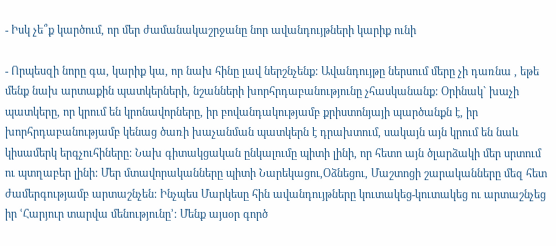- Իսկ չե՞ք կարծում, որ մեր ժամանակաշրջանը նոր ավանդույթների կարիք ունի

- Որպեսզի նորը գա, կարիք կա, որ նախ հինը լավ ներշնչենք: Ավանդույթը ներսում մերը չի դառնա , եթե մենք նախ արտաքին պատկերների, նշանների խորհրդաբանությունը չհասկանանք: Օրինակ` խաչի պատկերը, որ կրում են կրոնավորները, իր բովանդակությամբ քրիստոնյայի պարծանքն է, իր խորհրդաբանությամբ կենաց ծառի խաչանման պատկերն է դրախտում, սակայն այն կրում են նաև կիսամերկ երգչուհիները: Նախ գիտակցական ընկալումը պիտի լինի, որ հետո այն ծլարձակի մեր սրտում ու պտղաբեր լինի: Մեր մտավորականները պիտի Նարեկացու,Օձնեցու, Մաշտոցի շարականները մեզ հետ ժամերգությամբ արտաշնչեն: Ինչպես Մարկեսը հին ավանդույթները կուտակեց-կուտակեց ու արտաշնչեց իր ՙՀարյուր տարվա մենությունը՚: Մենք այսօր գործ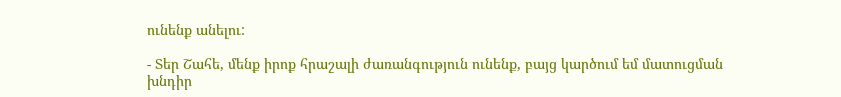ունենք անելու:

- Տեր Շահե, մենք իրոք հրաշալի ժառանգություն ունենք, բայց կարծում եմ մատուցման խնդիր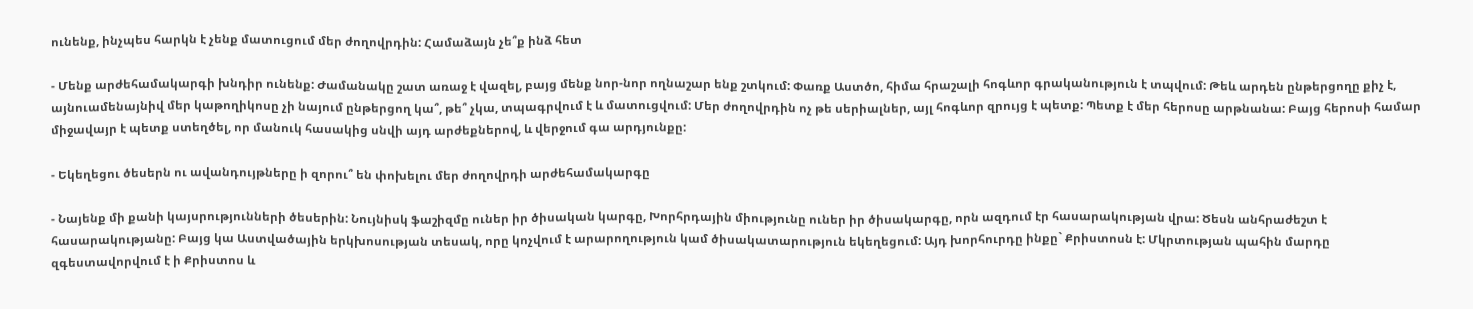ունենք, ինչպես հարկն է չենք մատուցում մեր ժողովրդին: Համաձայն չե՞ք ինձ հետ

- Մենք արժեհամակարգի խնդիր ունենք: Ժամանակը շատ առաջ է վազել, բայց մենք նոր-նոր ողնաշար ենք շտկում: Փառք Աստծո, հիմա հրաշալի հոգևոր գրականություն է տպվում: Թեև արդեն ընթերցողը քիչ է, այնուամենայնիվ մեր կաթողիկոսը չի նայում ընթերցող կա՞, թե՞ չկա, տպագրվում է և մատուցվում: Մեր ժողովրդին ոչ թե սերիալներ, այլ հոգևոր զրույց է պետք: Պետք է մեր հերոսը արթնանա: Բայց հերոսի համար միջավայր է պետք ստեղծել, որ մանուկ հասակից սնվի այդ արժեքներով, և վերջում գա արդյունքը:

- Եկեղեցու ծեսերն ու ավանդույթները ի զորու՞ են փոխելու մեր ժողովրդի արժեհամակարգը

- Նայենք մի քանի կայսրությունների ծեսերին: Նույնիսկ ֆաշիզմը ուներ իր ծիսական կարգը, Խորհրդային միությունը ուներ իր ծիսակարգը, որն ազդում էր հասարակության վրա: Ծեսն անհրաժեշտ է հասարակությանը: Բայց կա Աստվածային երկխոսության տեսակ, որը կոչվում է արարողություն կամ ծիսակատարություն եկեղեցում: Այդ խորհուրդը ինքը` Քրիստոսն է: Մկրտության պահին մարդը զգեստավորվում է ի Քրիստոս և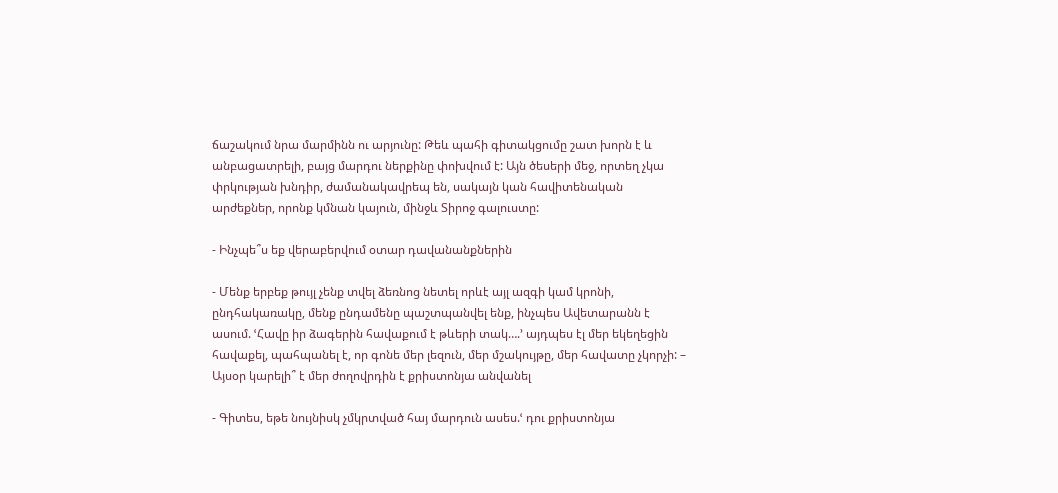ճաշակում նրա մարմինն ու արյունը: Թեև պահի գիտակցումը շատ խորն է և անբացատրելի, բայց մարդու ներքինը փոխվում է: Այն ծեսերի մեջ, որտեղ չկա փրկության խնդիր, ժամանակավրեպ են, սակայն կան հավիտենական արժեքներ, որոնք կմնան կայուն, մինջև Տիրոջ գալուստը:

- Ինչպե՞ս եք վերաբերվում օտար դավանանքներին

- Մենք երբեք թույլ չենք տվել ձեռնոց նետել որևէ այլ ազգի կամ կրոնի, ընդհակառակը, մենք ընդամենը պաշտպանվել ենք, ինչպես Ավետարանն է ասում. ՙՀավը իր ձագերին հավաքում է թևերի տակ….՚ այդպես էլ մեր եկեղեցին հավաքել, պահպանել է, որ գոնե մեր լեզուն, մեր մշակույթը, մեր հավատը չկորչի: – Այսօր կարելի՞ է մեր ժողովրդին է քրիստոնյա անվանել

- Գիտես, եթե նույնիսկ չմկրտված հայ մարդուն ասես.ՙ դու քրիստոնյա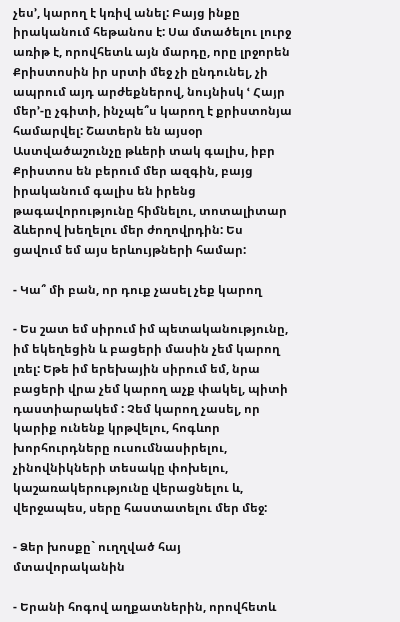չես՚, կարող է կռիվ անել: Բայց ինքը իրականում հեթանոս է: Սա մտածելու լուրջ առիթ է, որովհետև այն մարդը, որը լրջորեն Քրիստոսին իր սրտի մեջ չի ընդունել, չի ապրում այդ արժեքներով, նույնիսկ ՙ Հայր մեր՚-ը չգիտի, ինչպե՞ս կարող է քրիստոնյա համարվել: Շատերն են այսօր Աստվածաշունչը թևերի տակ գալիս, իբր Քրիստոս են բերում մեր ազգին, բայց իրականում գալիս են իրենց թագավորությունը հիմնելու, տոտալիտար ձևերով խեղելու մեր ժողովրդին: Ես ցավում եմ այս երևույթների համար:

- Կա՞ մի բան, որ դուք չասել չեք կարող

- Ես շատ եմ սիրում իմ պետականությունը, իմ եկեղեցին և բացերի մասին չեմ կարող լռել: Եթե իմ երեխային սիրում եմ, նրա բացերի վրա չեմ կարող աչք փակել, պիտի դաստիարակեմ : Չեմ կարող չասել, որ կարիք ունենք կրթվելու, հոգևոր խորհուրդները ուսումնասիրելու, չինովնիկների տեսակը փոխելու, կաշառակերությունը վերացնելու և, վերջապես, սերը հաստատելու մեր մեջ:

- Ձեր խոսքը` ուղղված հայ մտավորականին

- Երանի հոգով աղքատներին, որովհետև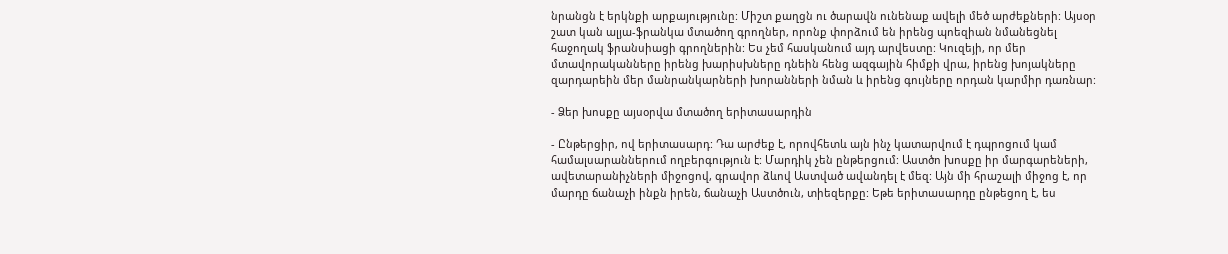նրանցն է երկնքի արքայությունը: Միշտ քաղցն ու ծարավն ունենաք ավելի մեծ արժեքների: Այսօր շատ կան ալյա-ֆրանկա մտածող գրողներ, որոնք փորձում են իրենց պոեզիան նմանեցնել հաջողակ ֆրանսիացի գրողներին: Ես չեմ հասկանում այդ արվեստը: Կուզեյի, որ մեր մտավորականները իրենց խարիսխները դնեին հենց ազգային հիմքի վրա, իրենց խոյակները զարդարեին մեր մանրանկարների խորանների նման և իրենց գույները որդան կարմիր դառնար:

- Ձեր խոսքը այսօրվա մտածող երիտասարդին

- Ընթերցիր, ով երիտասարդ: Դա արժեք է, որովհետև այն ինչ կատարվում է դպրոցում կամ համալսարաններում ողբերգություն է: Մարդիկ չեն ընթերցում: Աստծո խոսքը իր մարգարեների, ավետարանիչների միջոցով, գրավոր ձևով Աստված ավանդել է մեզ: Այն մի հրաշալի միջոց է, որ մարդը ճանաչի ինքն իրեն, ճանաչի Աստծուն, տիեզերքը: Եթե երիտասարդը ընթեցող է, ես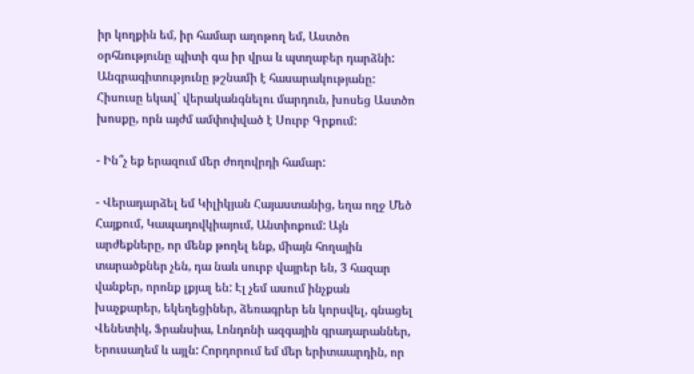իր կողքին եմ, իր համար աղոթող եմ, Աստծո օրհնությունը պիտի գա իր վրա և պտղաբեր դարձնի: Անգրագիտությունը թշնամի է հասարակությանը: Հիսուսը եկավ` վերականգնելու մարդուն, խոսեց Աստծո խոսքը, որն այժմ ամփոփված է Սուրբ Գրքում:

- Ին՞չ եք երազում մեր ժողովրդի համար:

- Վերադարձել եմ Կիլիկյան Հայաստանից, եղա ողջ Մեծ Հայքում, Կապադովկիայում, Անտիոքում: Այն արժեքները, որ մենք թողել ենք, միայն հողային տարածքներ չեն, դա նաև սուրբ վայրեր են, 3 հազար վանքեր, որոնք լքյալ են: Էլ չեմ ասում ինչքան խաչքարեր, եկեղեցիներ, ձեռագրեր են կորսվել, գնացել Վենետիկ, Ֆրանսիա, Լոնդոնի ազգային գրադարաններ, Երուսաղեմ և այլն: Հորդորում եմ մեր երիտաարդին, որ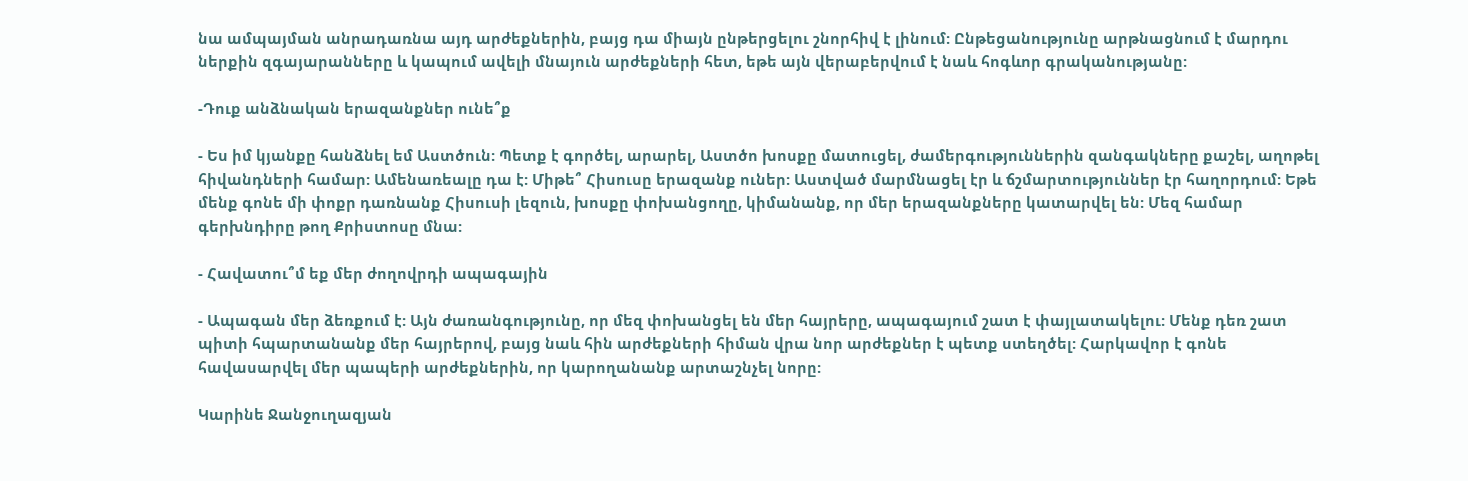նա ամպայման անրադառնա այդ արժեքներին, բայց դա միայն ընթերցելու շնորհիվ է լինում: Ընթեցանությունը արթնացնում է մարդու ներքին զգայարանները և կապում ավելի մնայուն արժեքների հետ, եթե այն վերաբերվում է նաև հոգևոր գրականությանը:

-Դուք անձնական երազանքներ ունե՞ք

- Ես իմ կյանքը հանձնել եմ Աստծուն: Պետք է գործել, արարել, Աստծո խոսքը մատուցել, ժամերգություններին զանգակները քաշել, աղոթել հիվանդների համար: Ամենառեալը դա է: Միթե՞ Հիսուսը երազանք ուներ: Աստված մարմնացել էր և ճշմարտություններ էր հաղորդում: Եթե մենք գոնե մի փոքր դառնանք Հիսուսի լեզուն, խոսքը փոխանցողը, կիմանանք, որ մեր երազանքները կատարվել են: Մեզ համար գերխնդիրը թող Քրիստոսը մնա:

- Հավատու՞մ եք մեր ժողովրդի ապագային

- Ապագան մեր ձեռքում է: Այն ժառանգությունը, որ մեզ փոխանցել են մեր հայրերը, ապագայում շատ է փայլատակելու: Մենք դեռ շատ պիտի հպարտանանք մեր հայրերով, բայց նաև հին արժեքների հիման վրա նոր արժեքներ է պետք ստեղծել: Հարկավոր է գոնե հավասարվել մեր պապերի արժեքներին, որ կարողանանք արտաշնչել նորը:

Կարինե Ջանջուղազյան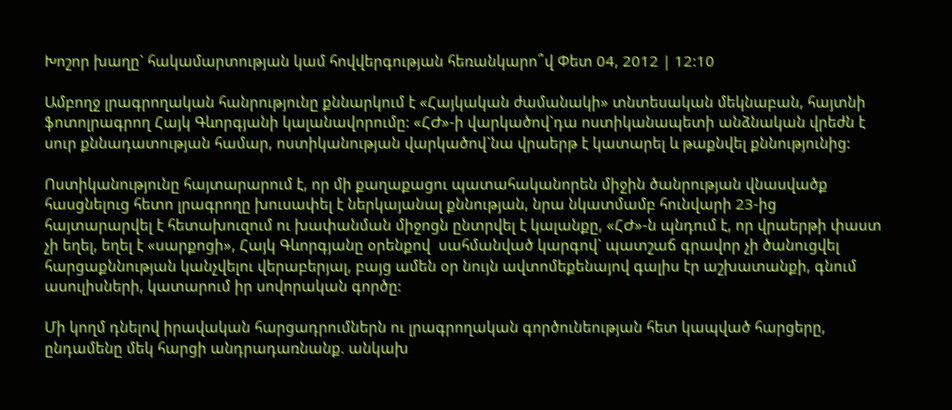Խոշոր խաղը` հակամարտության կամ հովվերգության հեռանկարո՞վ Փետ 04, 2012 | 12:10

Ամբողջ լրագրողական հանրությունը քննարկում է «Հայկական ժամանակի» տնտեսական մեկնաբան, հայտնի ֆոտոլրագրող Հայկ Գևորգյանի կալանավորումը: «ՀԺ»-ի վարկածով`դա ոստիկանապետի անձնական վրեժն է սուր քննադատության համար, ոստիկանության վարկածով`նա վրաերթ է կատարել և թաքնվել քննությունից:

Ոստիկանությունը հայտարարում է, որ մի քաղաքացու պատահականորեն միջին ծանրության վնասվածք հասցնելուց հետո լրագրողը խուսափել է ներկայանալ քննության, նրա նկատմամբ հունվարի 23-ից հայտարարվել է հետախուզում ու խափանման միջոցն ընտրվել է կալանքը, «ՀԺ»-ն պնդում է, որ վրաերթի փաստ չի եղել, եղել է «սարքոցի», Հայկ Գևորգյանը օրենքով  սահմանված կարգով` պատշաճ գրավոր չի ծանուցվել հարցաքննության կանչվելու վերաբերյալ, բայց ամեն օր նույն ավտոմեքենայով գալիս էր աշխատանքի, գնում ասուլիսների, կատարում իր սովորական գործը:

Մի կողմ դնելով իրավական հարցադրումներն ու լրագրողական գործունեության հետ կապված հարցերը, ընդամենը մեկ հարցի անդրադառնանք. անկախ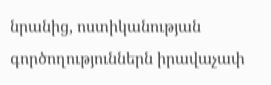նրանից, ոստիկանության գործողություններն իրավաչափ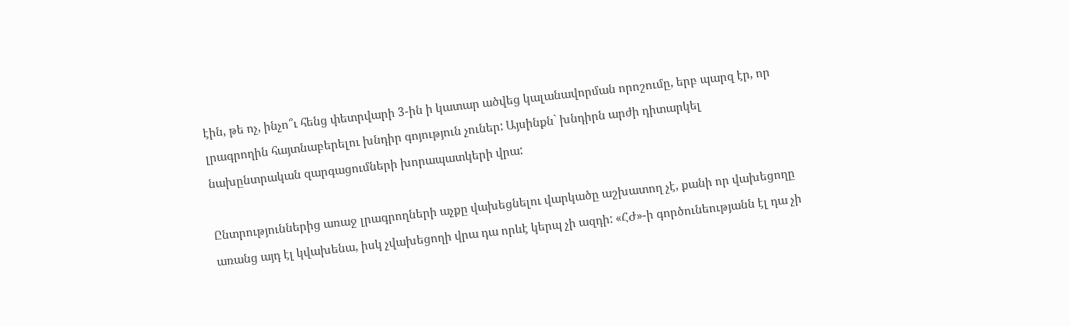էին, թե ոչ, ինչո՞ւ հենց փետրվարի 3-ին ի կատար ածվեց կալանավորման որոշումը, երբ պարզ էր, որ լրագրողին հայտնաբերելու խնդիր գոյություն չուներ: Այսինքն` խնդիրն արժի դիտարկել նախընտրական զարգացումների խորապատկերի վրա:

Ընտրություններից առաջ լրագրողների աչքը վախեցնելու վարկածը աշխատող չէ, քանի որ վախեցողը առանց այդ էլ կվախենա, իսկ չվախեցողի վրա դա որևէ կերպ չի ազդի: «ՀԺ»-ի գործունեությանն էլ դա չի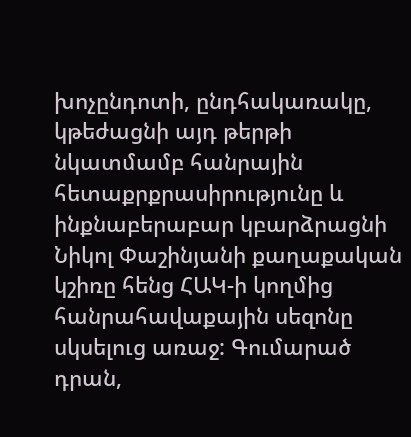խոչընդոտի, ընդհակառակը, կթեժացնի այդ թերթի նկատմամբ հանրային հետաքրքրասիրությունը և ինքնաբերաբար կբարձրացնի Նիկոլ Փաշինյանի քաղաքական կշիռը հենց ՀԱԿ-ի կողմից հանրահավաքային սեզոնը սկսելուց առաջ: Գումարած դրան,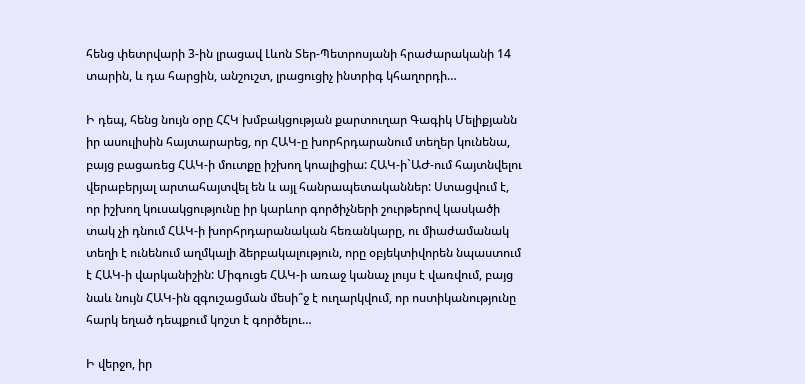հենց փետրվարի 3-ին լրացավ Լևոն Տեր-Պետրոսյանի հրաժարականի 14 տարին, և դա հարցին, անշուշտ, լրացուցիչ ինտրիգ կհաղորդի…

Ի դեպ, հենց նույն օրը ՀՀԿ խմբակցության քարտուղար Գագիկ Մելիքյանն իր ասուլիսին հայտարարեց, որ ՀԱԿ-ը խորհրդարանում տեղեր կունենա, բայց բացառեց ՀԱԿ-ի մուտքը իշխող կոալիցիա: ՀԱԿ-ի`ԱԺ-ում հայտնվելու վերաբերյալ արտահայտվել են և այլ հանրապետականներ: Ստացվում է, որ իշխող կուսակցությունը իր կարևոր գործիչների շուրթերով կասկածի տակ չի դնում ՀԱԿ-ի խորհրդարանական հեռանկարը, ու միաժամանակ տեղի է ունենում աղմկալի ձերբակալություն, որը օբյեկտիվորեն նպաստում է ՀԱԿ-ի վարկանիշին: Միգուցե ՀԱԿ-ի առաջ կանաչ լույս է վառվում, բայց նաև նույն ՀԱԿ-ին զգուշացման մեսի՞ջ է ուղարկվում, որ ոստիկանությունը հարկ եղած դեպքում կոշտ է գործելու…

Ի վերջո, իր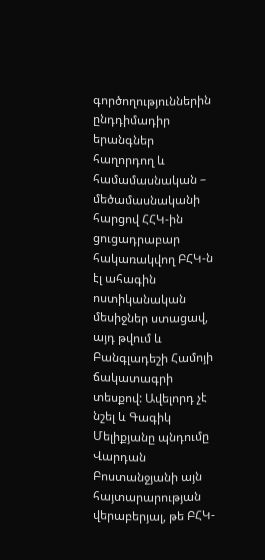գործողություններին ընդդիմադիր երանգներ հաղորդող և համամասնական – մեծամասնականի հարցով ՀՀԿ-ին ցուցադրաբար հակառակվող ԲՀԿ-ն էլ ահագին ոստիկանական մեսիջներ ստացավ, այդ թվում և Բանգլադեշի Համոյի ճակատագրի տեսքով: Ավելորդ չէ նշել և Գագիկ Մելիքյանը պնդումը Վարդան Բոստանջյանի այն հայտարարության վերաբերյալ, թե ԲՀԿ-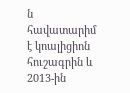ն հավատարիմ է կոալիցիոն հուշագրին և 2013-ին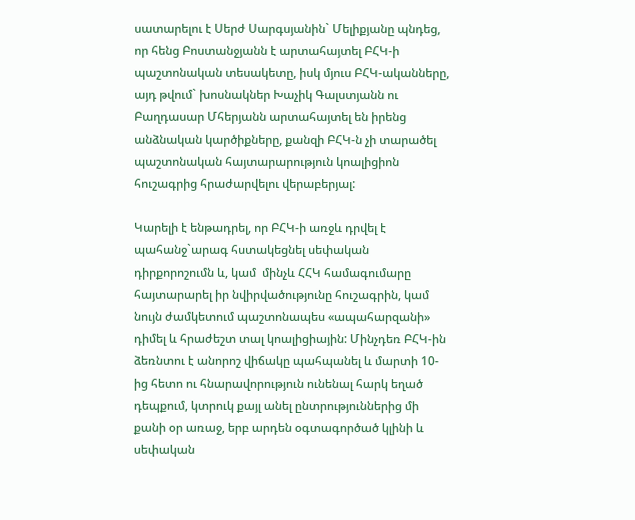սատարելու է Սերժ Սարգսյանին` Մելիքյանը պնդեց, որ հենց Բոստանջյանն է արտահայտել ԲՀԿ-ի պաշտոնական տեսակետը, իսկ մյուս ԲՀԿ-ականները, այդ թվում` խոսնակներ Խաչիկ Գալստյանն ու Բաղդասար Մհերյանն արտահայտել են իրենց անձնական կարծիքները, քանզի ԲՀԿ-ն չի տարածել պաշտոնական հայտարարություն կոալիցիոն հուշագրից հրաժարվելու վերաբերյալ:

Կարելի է ենթադրել, որ ԲՀԿ-ի առջև դրվել է պահանջ`արագ հստակեցնել սեփական դիրքորոշումն և, կամ  մինչև ՀՀԿ համագումարը հայտարարել իր նվիրվածությունը հուշագրին, կամ նույն ժամկետում պաշտոնապես «ապահարզանի» դիմել և հրաժեշտ տալ կոալիցիային: Մինչդեռ ԲՀԿ-ին ձեռնտու է անորոշ վիճակը պահպանել և մարտի 10-ից հետո ու հնարավորություն ունենալ հարկ եղած դեպքում, կտրուկ քայլ անել ընտրություններից մի քանի օր առաջ, երբ արդեն օգտագործած կլինի և սեփական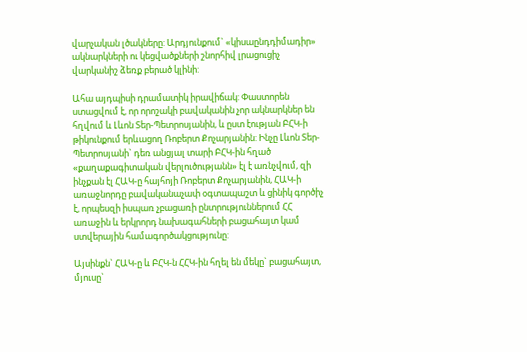վարչական լծակները: Արդյունքում` «կիսաընդդիմադիր» ակնարկների ու կեցվածքների շնորհիվ լրացուցիչ վարկանիշ ձեռք բերած կլինի:

Ահա այդպիսի դրամատիկ իրավիճակ: Փաստորեն ստացվում է, որ որոշակի բավականին չոր ակնարկներ են հղվում և Լևոն Տեր-Պետրոսյանին, և ըստ էության ԲՀԿ-ի թիկունքում երևացող Ռոբերտ Քոչարյանին: Ինչը Լևոն Տեր-Պետրոսյանի` դեռ անցյալ տարի ԲՀԿ-ին հղած «քաղաքագիտական վերլուծությանն» էլ է առնչվում, զի ինչքան էլ ՀԱԿ-ը հայհոյի Ռոբերտ Քոչարյանին, ՀԱԿ-ի առաջնորդը բավականաչափ օգտապաշտ և ցինիկ գործիչ է, որպեսզի իսպառ չբացառի ընտրություններում ՀՀ առաջին և երկրորդ նախագահների բացահայտ կամ ստվերային համագործակցությունը:

Այսինքն` ՀԱԿ-ը և ԲՀԿ-ն ՀՀԿ-ին հղել են մեկը` բացահայտ, մյուսը`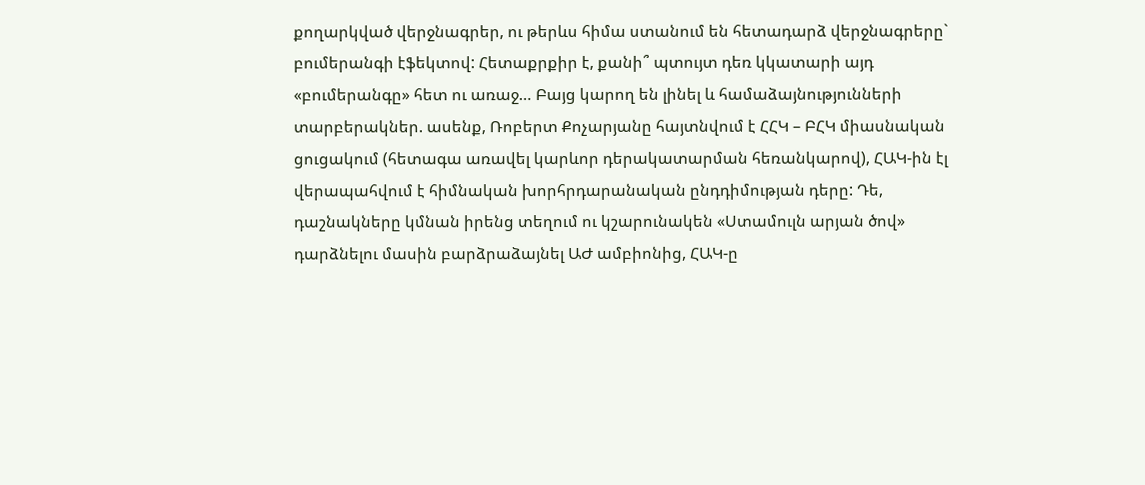քողարկված վերջնագրեր, ու թերևս հիմա ստանում են հետադարձ վերջնագրերը` բումերանգի էֆեկտով: Հետաքրքիր է, քանի՞ պտույտ դեռ կկատարի այդ «բումերանգը» հետ ու առաջ… Բայց կարող են լինել և համաձայնությունների տարբերակներ. ասենք, Ռոբերտ Քոչարյանը հայտնվում է ՀՀԿ – ԲՀԿ միասնական ցուցակում (հետագա առավել կարևոր դերակատարման հեռանկարով), ՀԱԿ-ին էլ վերապահվում է հիմնական խորհրդարանական ընդդիմության դերը: Դե, դաշնակները կմնան իրենց տեղում ու կշարունակեն «Ստամուլն արյան ծով» դարձնելու մասին բարձրաձայնել ԱԺ ամբիոնից, ՀԱԿ-ը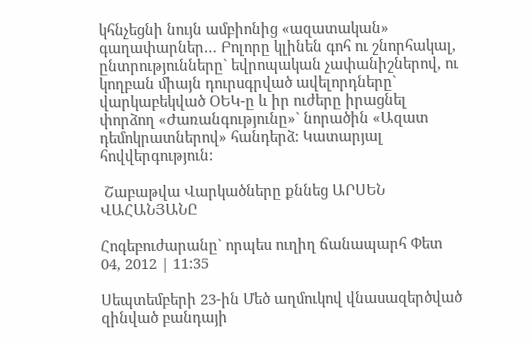կհնչեցնի նույն ամբիոնից «ազատական» գաղափարներ… Բոլորը կլինեն գոհ ու շնորհակալ, ընտրությունները` եվրոպական չափանիշներով, ու կողբան միայն դուրսգրված ավելորդները` վարկաբեկված ՕԵԿ-ը և իր ուժերը իրացնել փորձող «Ժառանգությունը»` նորածին «Ազատ դեմոկրատներով» հանդերձ: Կատարյալ հովվերգություն:

 Շաբաթվա Վարկածները քննեց ԱՐՍԵՆ ՎԱՀԱՆՅԱՆԸ

Հոգեբուժարանը` որպես ուղիղ ճանապարհ Փետ 04, 2012 | 11:35

Սեպտեմբերի 23-ին Մեծ աղմուկով վնասազերծված զինված բանդայի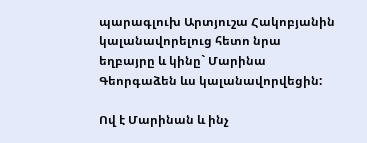պարագլուխ Արտյուշա Հակոբյանին կալանավորելուց հետո նրա եղբայրը և կինը` Մարինա Գեորգաձեն ևս կալանավորվեցին:

Ով է Մարինան և ինչ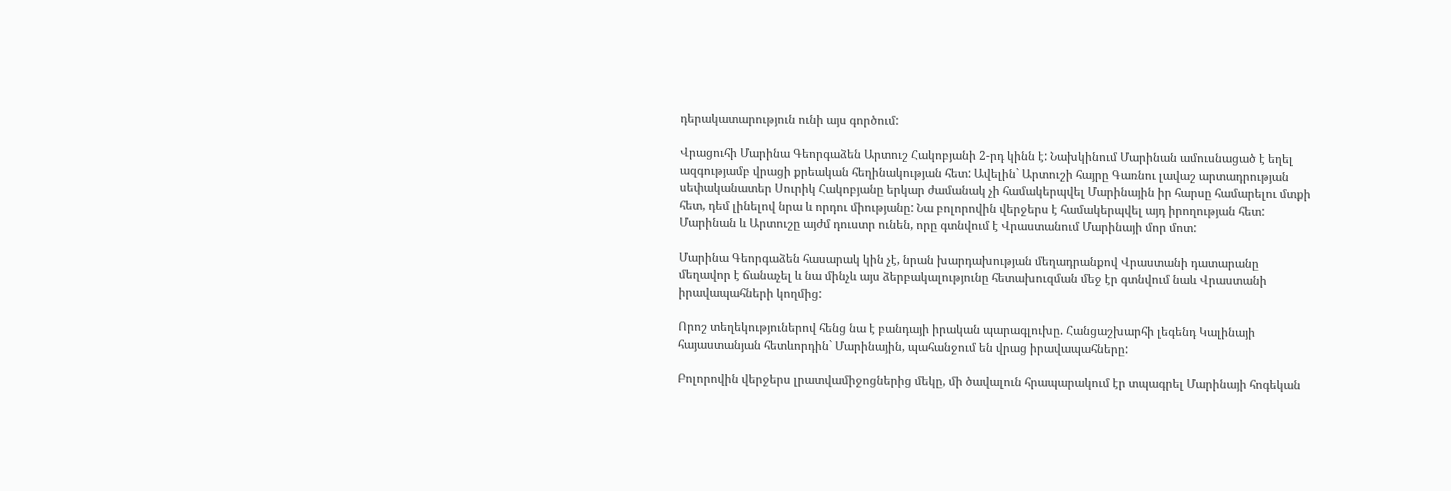դերակատարություն ունի այս գործում:

Վրացուհի Մարինա Գեորգաձեն Արտուշ Հակոբյանի 2-րդ կինն է: Նախկինում Մարինան ամուսնացած է եղել ազգությամբ վրացի քրեական հեղինակության հետ: Ավելին` Արտուշի հայրը Գառնու լավաշ արտադրության սեփականատեր Սուրիկ Հակոբյանը երկար ժամանակ չի համակերպվել Մարինային իր հարսը համարելու մտքի հետ, դեմ լինելով նրա և որդու միությանը: Նա բոլորովին վերջերս է համակերպվել այդ իրողության հետ: Մարինան և Արտուշը այժմ դուստր ունեն, որը գտնվում է Վրաստանում Մարինայի մոր մոտ:

Մարինա Գեորգաձեն հասարակ կին չէ, նրան խարդախության մեղադրանքով Վրաստանի դատարանը մեղավոր է ճանաչել և նա մինչև այս ձերբակալությունը հետախուզման մեջ էր գտնվում նաև Վրաստանի իրավապահների կողմից:

Որոշ տեղեկություներով հենց նա է բանդայի իրական պարագլուխը. Հանցաշխարհի լեգենդ Կալինայի հայաստանյան հետևորդին` Մարինային, պահանջում են վրաց իրավապահները:

Բոլորովին վերջերս լրատվամիջոցներից մեկը, մի ծավալուն հրապարակում էր տպագրել Մարինայի հոգեկան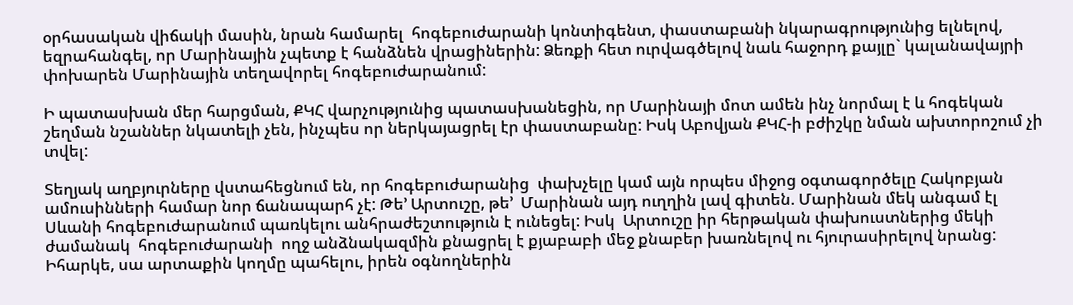օրհասական վիճակի մասին, նրան համարել  հոգեբուժարանի կոնտիգենտ, փաստաբանի նկարագրությունից ելնելով, եզրահանգել, որ Մարինային չպետք է հանձնեն վրացիներին: Ձեռքի հետ ուրվագծելով նաև հաջորդ քայլը` կալանավայրի փոխարեն Մարինային տեղավորել հոգեբուժարանում:

Ի պատասխան մեր հարցման, ՔԿՀ վարչությունից պատասխանեցին, որ Մարինայի մոտ ամեն ինչ նորմալ է և հոգեկան շեղման նշաններ նկատելի չեն, ինչպես որ ներկայացրել էր փաստաբանը: Իսկ Աբովյան ՔԿՀ-ի բժիշկը նման ախտորոշում չի տվել:

Տեղյակ աղբյուրները վստահեցնում են, որ հոգեբուժարանից  փախչելը կամ այն որպես միջոց օգտագործելը Հակոբյան ամուսինների համար նոր ճանապարհ չէ: Թե’ Արտուշը, թե’  Մարինան այդ ուղղին լավ գիտեն. Մարինան մեկ անգամ էլ Սևանի հոգեբուժարանում պառկելու անհրաժեշտություն է ունեցել: Իսկ  Արտուշը իր հերթական փախուստներից մեկի ժամանակ  հոգեբուժարանի  ողջ անձնակազմին քնացրել է քյաբաբի մեջ քնաբեր խառնելով ու հյուրասիրելով նրանց: Իհարկե, սա արտաքին կողմը պահելու, իրեն օգնողներին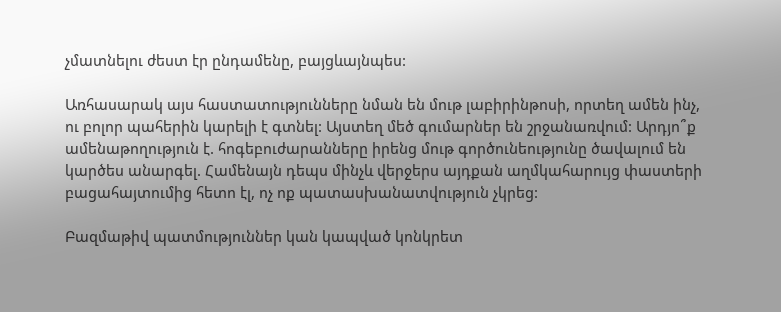չմատնելու ժեստ էր ընդամենը, բայցևայնպես:

Առհասարակ այս հաստատությունները նման են մութ լաբիրինթոսի, որտեղ ամեն ինչ, ու բոլոր պահերին կարելի է գտնել: Այստեղ մեծ գումարներ են շրջանառվում: Արդյո՞ք ամենաթողություն է. հոգեբուժարանները իրենց մութ գործունեությունը ծավալում են կարծես անարգել. Համենայն դեպս մինչև վերջերս այդքան աղմկահարույց փաստերի բացահայտումից հետո էլ, ոչ ոք պատասխանատվություն չկրեց:

Բազմաթիվ պատմություններ կան կապված կոնկրետ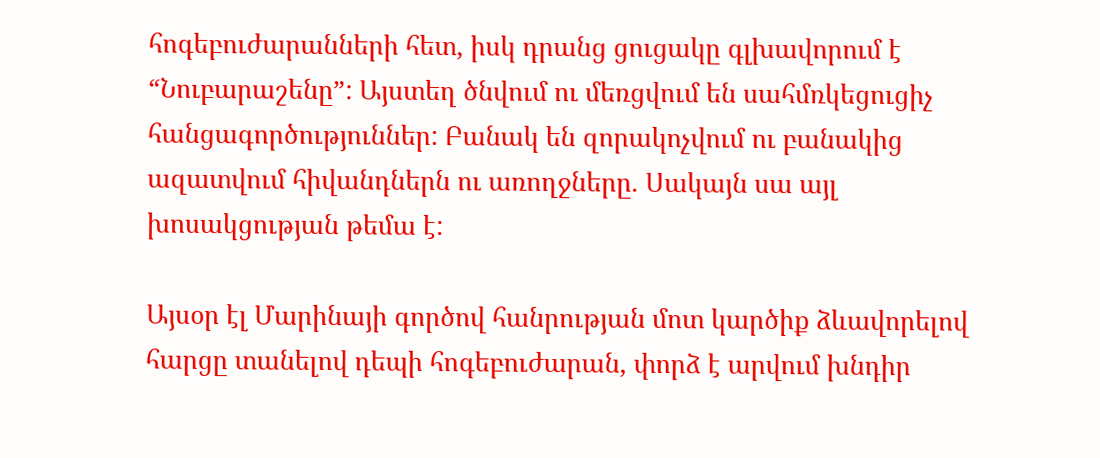հոգեբուժարանների հետ, իսկ դրանց ցուցակը գլխավորում է “Նուբարաշենը”: Այստեղ ծնվում ու մեռցվում են սահմռկեցուցիչ հանցագործություններ: Բանակ են զորակոչվում ու բանակից ազատվում հիվանդներն ու առողջները. Սակայն սա այլ խոսակցության թեմա է:

Այսօր էլ Մարինայի գործով հանրության մոտ կարծիք ձևավորելով հարցը տանելով դեպի հոգեբուժարան, փորձ է արվում խնդիր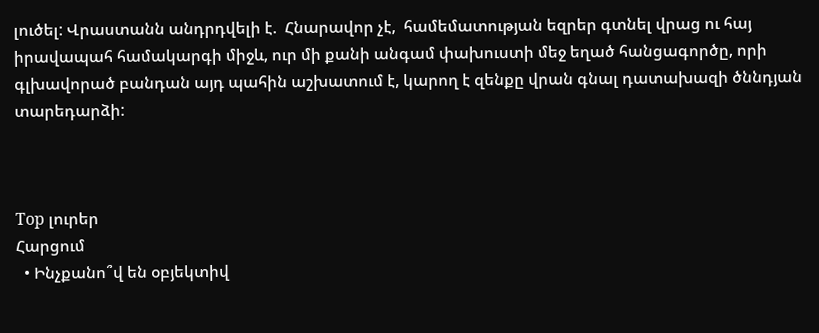լուծել: Վրաստանն անդրդվելի է.  Հնարավոր չէ,  համեմատության եզրեր գտնել վրաց ու հայ իրավապահ համակարգի միջև, ուր մի քանի անգամ փախուստի մեջ եղած հանցագործը, որի գլխավորած բանդան այդ պահին աշխատում է, կարող է զենքը վրան գնալ դատախազի ծննդյան տարեդարձի:



Top լուրեր
Հարցում
  • Ինչքանո՞վ են օբյեկտիվ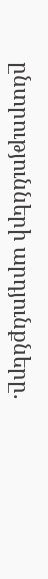ընտրությունների արդյունքները.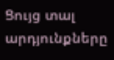Ցույց տալ արդյունքները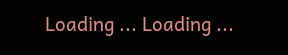Loading ... Loading ...